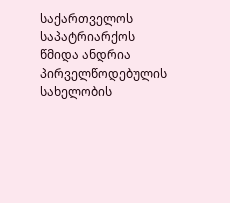საქართველოს საპატრიარქოს წმიდა ანდრია პირველწოდებულის სახელობის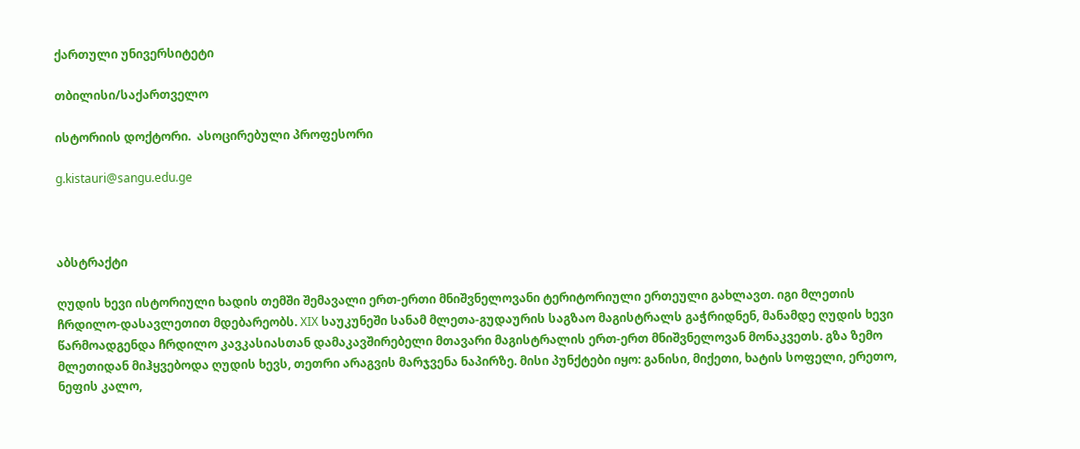ქართული უნივერსიტეტი

თბილისი/საქართველო

ისტორიის დოქტორი.  ასოცირებული პროფესორი

g.kistauri@sangu.edu.ge



აბსტრაქტი

ღუდის ხევი ისტორიული ხადის თემში შემავალი ერთ-ერთი მნიშვნელოვანი ტერიტორიული ერთეული გახლავთ. იგი მლეთის ჩრდილო-დასავლეთით მდებარეობს. XIX საუკუნეში სანამ მლეთა-გუდაურის საგზაო მაგისტრალს გაჭრიდნენ, მანამდე ღუდის ხევი წარმოადგენდა ჩრდილო კავკასიასთან დამაკავშირებელი მთავარი მაგისტრალის ერთ-ერთ მნიშვნელოვან მონაკვეთს. გზა ზემო მლეთიდან მიჰყვებოდა ღუდის ხევს, თეთრი არაგვის მარჯვენა ნაპირზე. მისი პუნქტები იყო: განისი, მიქეთი, ხატის სოფელი, ერეთო, ნეფის კალო,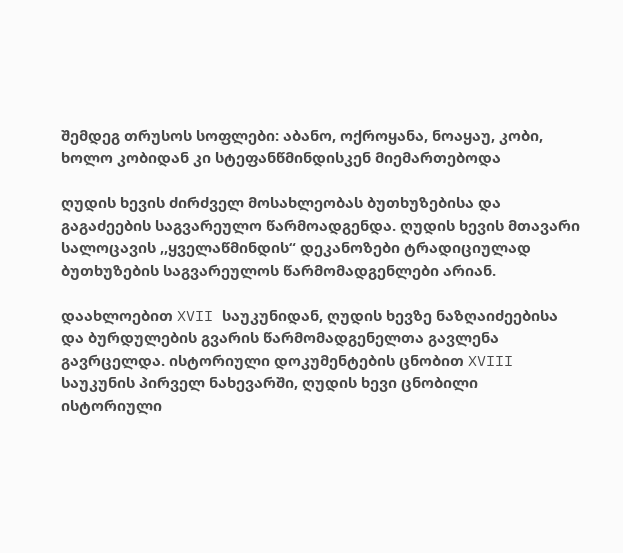შემდეგ თრუსოს სოფლები: აბანო, ოქროყანა, ნოაყაუ, კობი, ხოლო კობიდან კი სტეფანწმინდისკენ მიემართებოდა

ღუდის ხევის ძირძველ მოსახლეობას ბუთხუზებისა და გაგაძეების საგვარეულო წარმოადგენდა. ღუდის ხევის მთავარი სალოცავის ,,ყველაწმინდის“ დეკანოზები ტრადიციულად ბუთხუზების საგვარეულოს წარმომადგენლები არიან.

დაახლოებით XVII საუკუნიდან, ღუდის ხევზე ნაზღაიძეებისა და ბურდულების გვარის წარმომადგენელთა გავლენა გავრცელდა. ისტორიული დოკუმენტების ცნობით XVIII საუკუნის პირველ ნახევარში, ღუდის ხევი ცნობილი ისტორიული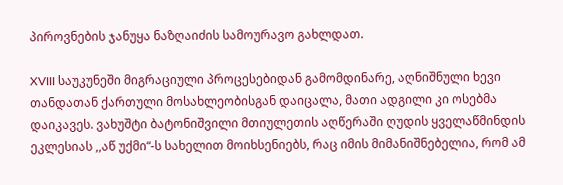პიროვნების ჯანუყა ნაზღაიძის სამოურავო გახლდათ.

XVIII საუკუნეში მიგრაციული პროცესებიდან გამომდინარე, აღნიშნული ხევი თანდათან ქართული მოსახლეობისგან დაიცალა, მათი ადგილი კი ოსებმა დაიკავეს. ვახუშტი ბატონიშვილი მთიულეთის აღწერაში ღუდის ყველაწმინდის ეკლესიას ,,აწ უქმი“-ს სახელით მოიხსენიებს, რაც იმის მიმანიშნებელია, რომ ამ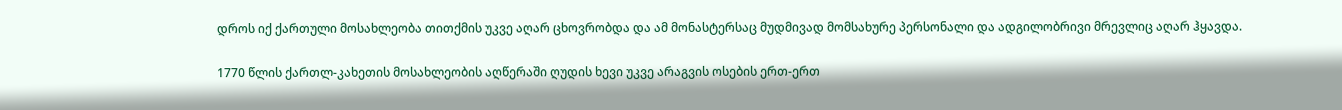დროს იქ ქართული მოსახლეობა თითქმის უკვე აღარ ცხოვრობდა და ამ მონასტერსაც მუდმივად მომსახურე პერსონალი და ადგილობრივი მრევლიც აღარ ჰყავდა.

1770 წლის ქართლ-კახეთის მოსახლეობის აღწერაში ღუდის ხევი უკვე არაგვის ოსების ერთ-ერთ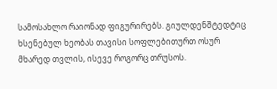სამოსახლო რაიონად ფიგურირებს. გიულდენშტედტიც ხსენებულ ხეობას თავისი სოფლებითურთ ოსურ მხარედ თვლის, ისევე როგორც თრუსოს.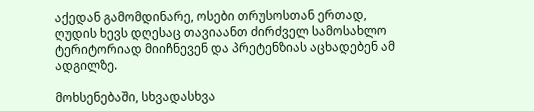აქედან გამომდინარე, ოსები თრუსოსთან ერთად, ღუდის ხევს დღესაც თავიაანთ ძირძველ სამოსახლო ტერიტორიად მიიჩნევენ და პრეტენზიას აცხადებენ ამ ადგილზე.

მოხსენებაში, სხვადასხვა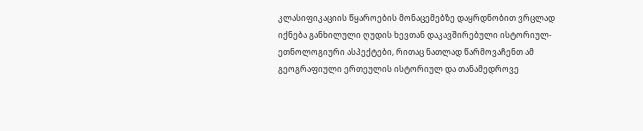კლასიფიკაციის წყაროების მონაცემებზე დაყრდნობით ვრცლად იქნება განხილული ღუდის ხევთან დაკავშირებული ისტორიულ-ეთნოლოგიური ასპექტები, რითაც ნათლად წარმოვაჩენთ ამ გეოგრაფიული ერთეულის ისტორიულ და თანამედროვე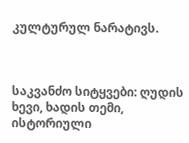კულტურულ ნარატივს.



საკვანძო სიტყვები: ღუდის ხევი, ხადის თემი, ისტორიული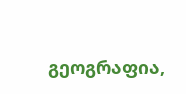გეოგრაფია,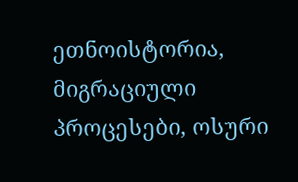ეთნოისტორია, მიგრაციული პროცესები, ოსური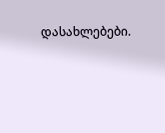დასახლებები.